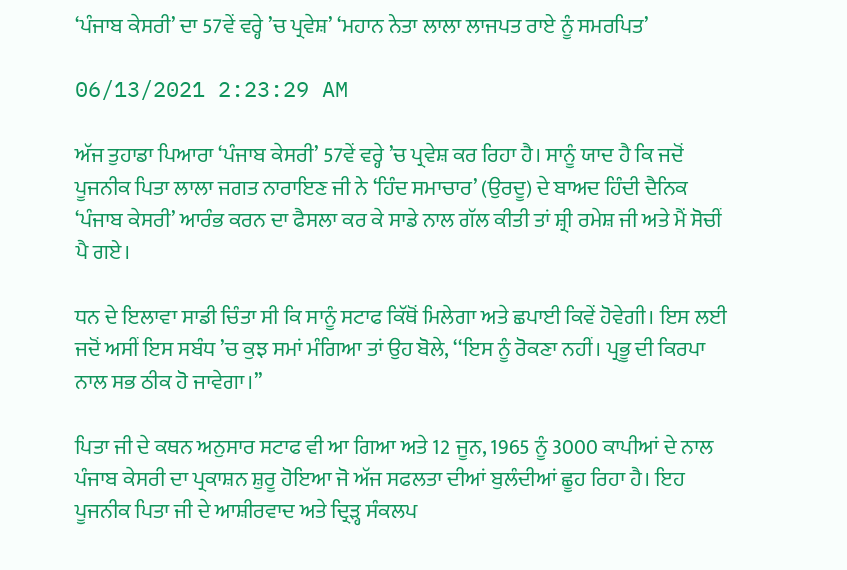‘ਪੰਜਾਬ ਕੇਸਰੀ’ ਦਾ 57ਵੇਂ ਵਰ੍ਹੇ ’ਚ ਪ੍ਰਵੇਸ਼’ ‘ਮਹਾਨ ਨੇਤਾ ਲਾਲਾ ਲਾਜਪਤ ਰਾਏ ਨੂੰ ਸਮਰਪਿਤ’

06/13/2021 2:23:29 AM

ਅੱਜ ਤੁਹਾਡਾ ਪਿਆਰਾ ‘ਪੰਜਾਬ ਕੇਸਰੀ’ 57ਵੇਂ ਵਰ੍ਹੇ ’ਚ ਪ੍ਰਵੇਸ਼ ਕਰ ਰਿਹਾ ਹੈ। ਸਾਨੂੰ ਯਾਦ ਹੈ ਕਿ ਜਦੋਂ ਪੂਜਨੀਕ ਪਿਤਾ ਲਾਲਾ ਜਗਤ ਨਾਰਾਇਣ ਜੀ ਨੇ ‘ਹਿੰਦ ਸਮਾਚਾਰ’ (ਉਰਦੂ) ਦੇ ਬਾਅਦ ਹਿੰਦੀ ਦੈਨਿਕ ‘ਪੰਜਾਬ ਕੇਸਰੀ’ ਆਰੰਭ ਕਰਨ ਦਾ ਫੈਸਲਾ ਕਰ ਕੇ ਸਾਡੇ ਨਾਲ ਗੱਲ ਕੀਤੀ ਤਾਂ ਸ਼੍ਰੀ ਰਮੇਸ਼ ਜੀ ਅਤੇ ਮੈਂ ਸੋਚੀਂ ਪੈ ਗਏ।

ਧਨ ਦੇ ਇਲਾਵਾ ਸਾਡੀ ਚਿੰਤਾ ਸੀ ਕਿ ਸਾਨੂੰ ਸਟਾਫ ਕਿੱਥੋਂ ਮਿਲੇਗਾ ਅਤੇ ਛਪਾਈ ਕਿਵੇਂ ਹੋਵੇਗੀ। ਇਸ ਲਈ ਜਦੋਂ ਅਸੀਂ ਇਸ ਸਬੰਧ ’ਚ ਕੁਝ ਸਮਾਂ ਮੰਗਿਆ ਤਾਂ ਉਹ ਬੋਲੇ, ‘‘ਇਸ ਨੂੰ ਰੋਕਣਾ ਨਹੀਂ। ਪ੍ਰਭੂ ਦੀ ਕਿਰਪਾ ਨਾਲ ਸਭ ਠੀਕ ਹੋ ਜਾਵੇਗਾ।’’

ਪਿਤਾ ਜੀ ਦੇ ਕਥਨ ਅਨੁਸਾਰ ਸਟਾਫ ਵੀ ਆ ਗਿਆ ਅਤੇ 12 ਜੂਨ, 1965 ਨੂੰ 3000 ਕਾਪੀਆਂ ਦੇ ਨਾਲ ਪੰਜਾਬ ਕੇਸਰੀ ਦਾ ਪ੍ਰਕਾਸ਼ਨ ਸ਼ੁਰੂ ਹੋਇਆ ਜੋ ਅੱਜ ਸਫਲਤਾ ਦੀਆਂ ਬੁਲੰਦੀਆਂ ਛੂਹ ਰਿਹਾ ਹੈ। ਇਹ ਪੂਜਨੀਕ ਪਿਤਾ ਜੀ ਦੇ ਆਸ਼ੀਰਵਾਦ ਅਤੇ ਦ੍ਰਿੜ੍ਹ ਸੰਕਲਪ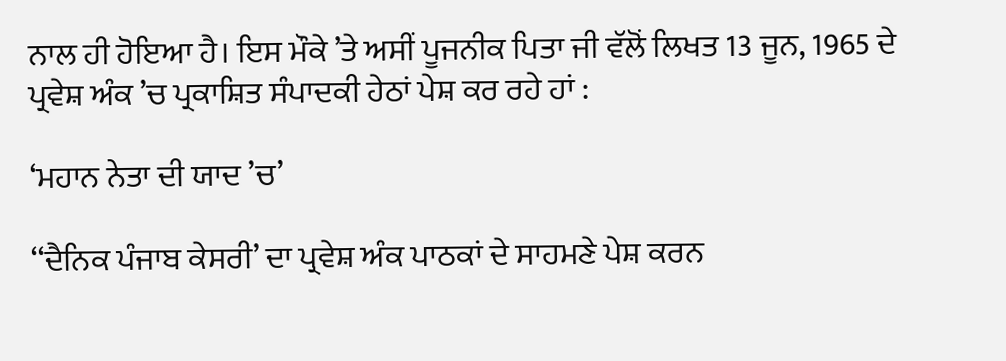ਨਾਲ ਹੀ ਹੋਇਆ ਹੈ। ਇਸ ਮੌਕੇ ’ਤੇ ਅਸੀਂ ਪੂਜਨੀਕ ਪਿਤਾ ਜੀ ਵੱਲੋਂ ਲਿਖਤ 13 ਜੂਨ, 1965 ਦੇ ਪ੍ਰਵੇਸ਼ ਅੰਕ ’ਚ ਪ੍ਰਕਾਸ਼ਿਤ ਸੰਪਾਦਕੀ ਹੇਠਾਂ ਪੇਸ਼ ਕਰ ਰਹੇ ਹਾਂ :

‘ਮਹਾਨ ਨੇਤਾ ਦੀ ਯਾਦ ’ਚ’

‘‘ਦੈਨਿਕ ਪੰਜਾਬ ਕੇਸਰੀ’ ਦਾ ਪ੍ਰਵੇਸ਼ ਅੰਕ ਪਾਠਕਾਂ ਦੇ ਸਾਹਮਣੇ ਪੇਸ਼ ਕਰਨ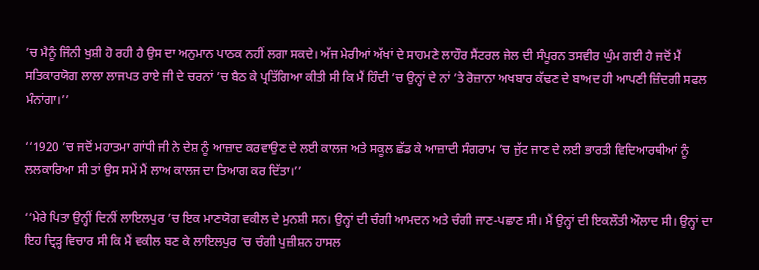’ਚ ਮੈਨੂੰ ਜਿੰਨੀ ਖੁਸ਼ੀ ਹੋ ਰਹੀ ਹੈ ਉਸ ਦਾ ਅਨੁਮਾਨ ਪਾਠਕ ਨਹੀਂ ਲਗਾ ਸਕਦੇ। ਅੱਜ ਮੇਰੀਆਂ ਅੱਖਾਂ ਦੇ ਸਾਹਮਣੇ ਲਾਹੌਰ ਸੈਂਟਰਲ ਜੇਲ ਦੀ ਸੰਪੂਰਨ ਤਸਵੀਰ ਘੁੰਮ ਗਈ ਹੈ ਜਦੋਂ ਮੈਂ ਸਤਿਕਾਰਯੋਗ ਲਾਲਾ ਲਾਜਪਤ ਰਾਏ ਜੀ ਦੇ ਚਰਨਾਂ ’ਚ ਬੈਠ ਕੇ ਪ੍ਰਤਿੱਗਿਆ ਕੀਤੀ ਸੀ ਕਿ ਮੈਂ ਹਿੰਦੀ ’ਚ ਉਨ੍ਹਾਂ ਦੇ ਨਾਂ ’ਤੇ ਰੋਜ਼ਾਨਾ ਅਖਬਾਰ ਕੱਢਣ ਦੇ ਬਾਅਦ ਹੀ ਆਪਣੀ ਜ਼ਿੰਦਗੀ ਸਫਲ ਮੰਨਾਂਗਾ।’’

‘‘1920 ’ਚ ਜਦੋਂ ਮਹਾਤਮਾ ਗਾਂਧੀ ਜੀ ਨੇ ਦੇਸ਼ ਨੂੰ ਆਜ਼ਾਦ ਕਰਵਾਉਣ ਦੇ ਲਈ ਕਾਲਜ ਅਤੇ ਸਕੂਲ ਛੱਡ ਕੇ ਆਜ਼ਾਦੀ ਸੰਗਰਾਮ ’ਚ ਜੁੱਟ ਜਾਣ ਦੇ ਲਈ ਭਾਰਤੀ ਵਿਦਿਆਰਥੀਆਂ ਨੂੰ ਲਲਕਾਰਿਆ ਸੀ ਤਾਂ ਉਸ ਸਮੇਂ ਮੈਂ ਲਾਅ ਕਾਲਜ ਦਾ ਤਿਆਗ ਕਰ ਦਿੱਤਾ।’’

‘‘ਮੇਰੇ ਪਿਤਾ ਉਨ੍ਹੀਂ ਦਿਨੀਂ ਲਾਇਲਪੁਰ ’ਚ ਇਕ ਮਾਣਯੋਗ ਵਕੀਲ ਦੇ ਮੁਨਸ਼ੀ ਸਨ। ਉਨ੍ਹਾਂ ਦੀ ਚੰਗੀ ਆਮਦਨ ਅਤੇ ਚੰਗੀ ਜਾਣ-ਪਛਾਣ ਸੀ। ਮੈਂ ਉਨ੍ਹਾਂ ਦੀ ਇਕਲੌਤੀ ਔਲਾਦ ਸੀ। ਉਨ੍ਹਾਂ ਦਾ ਇਹ ਦ੍ਰਿੜ੍ਹ ਵਿਚਾਰ ਸੀ ਕਿ ਮੈਂ ਵਕੀਲ ਬਣ ਕੇ ਲਾਇਲਪੁਰ ’ਚ ਚੰਗੀ ਪੁਜ਼ੀਸ਼ਨ ਹਾਸਲ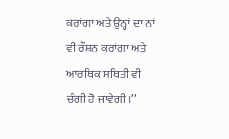ਕਰਾਂਗਾ ਅਤੇ ਉਨ੍ਹਾਂ ਦਾ ਨਾਂ ਵੀ ਰੌਸ਼ਨ ਕਰਾਂਗਾ ਅਤੇ ਆਰਥਿਕ ਸਥਿਤੀ ਵੀ ਚੰਗੀ ਹੋ ਜਾਵੇਗੀ।’’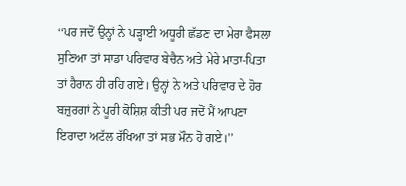‘‘ਪਰ ਜਦੋਂ ਉਨ੍ਹਾਂ ਨੇ ਪੜ੍ਹਾਈ ਅਧੂਰੀ ਛੱਡਣ ਦਾ ਮੇਰਾ ਫੈਸਲਾ ਸੁਣਿਆ ਤਾਂ ਸਾਡਾ ਪਰਿਵਾਰ ਬੇਚੈਨ ਅਤੇ ਮੇਰੇ ਮਾਤਾ-ਪਿਤਾ ਤਾਂ ਹੈਰਾਨ ਹੀ ਰਹਿ ਗਏ। ਉਨ੍ਹਾਂ ਨੇ ਅਤੇ ਪਰਿਵਾਰ ਦੇ ਹੋਰ ਬਜ਼ੁਰਗਾਂ ਨੇ ਪੂਰੀ ਕੋਸ਼ਿਸ਼ ਕੀਤੀ ਪਰ ਜਦੋਂ ਮੈਂ ਆਪਣਾ ਇਰਾਦਾ ਅਟੱਲ ਰੱਖਿਆ ਤਾਂ ਸਭ ਮੌਨ ਹੋ ਗਏ।’’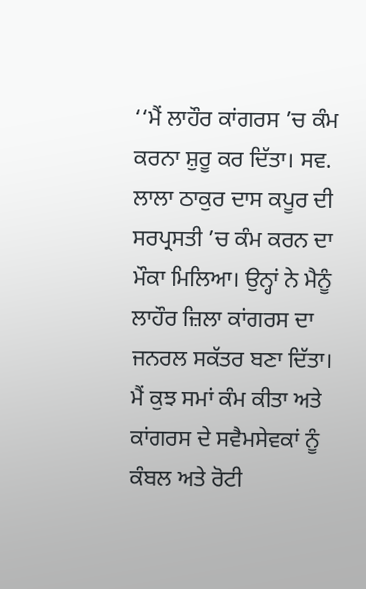‘‘ਮੈਂ ਲਾਹੌਰ ਕਾਂਗਰਸ ’ਚ ਕੰਮ ਕਰਨਾ ਸ਼ੁਰੂ ਕਰ ਦਿੱਤਾ। ਸਵ. ਲਾਲਾ ਠਾਕੁਰ ਦਾਸ ਕਪੂਰ ਦੀ ਸਰਪ੍ਰਸਤੀ ’ਚ ਕੰਮ ਕਰਨ ਦਾ ਮੌਕਾ ਮਿਲਿਆ। ਉਨ੍ਹਾਂ ਨੇ ਮੈਨੂੰ ਲਾਹੌਰ ਜ਼ਿਲਾ ਕਾਂਗਰਸ ਦਾ ਜਨਰਲ ਸਕੱਤਰ ਬਣਾ ਦਿੱਤਾ। ਮੈਂ ਕੁਝ ਸਮਾਂ ਕੰਮ ਕੀਤਾ ਅਤੇ ਕਾਂਗਰਸ ਦੇ ਸਵੈਮਸੇਵਕਾਂ ਨੂੰ ਕੰਬਲ ਅਤੇ ਰੋਟੀ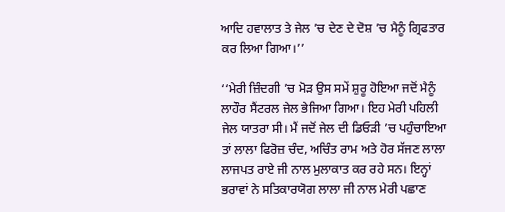ਆਦਿ ਹਵਾਲਾਤ ਤੇ ਜੇਲ ’ਚ ਦੇਣ ਦੇ ਦੋਸ਼ ’ਚ ਮੈਨੂੰ ਗ੍ਰਿਫਤਾਰ ਕਰ ਲਿਆ ਗਿਆ।’’

‘‘ਮੇਰੀ ਜ਼ਿੰਦਗੀ ’ਚ ਮੋੜ ਉਸ ਸਮੇਂ ਸ਼ੁਰੂ ਹੋਇਆ ਜਦੋਂ ਮੈਨੂੰ ਲਾਹੌਰ ਸੈਂਟਰਲ ਜੇਲ ਭੇਜਿਆ ਗਿਆ। ਇਹ ਮੇਰੀ ਪਹਿਲੀ ਜੇਲ ਯਾਤਰਾ ਸੀ। ਮੈਂ ਜਦੋਂ ਜੇਲ ਦੀ ਡਿਓੜੀ ’ਚ ਪਹੁੰਚਾਇਆ ਤਾਂ ਲਾਲਾ ਫਿਰੋਜ਼ ਚੰਦ, ਅਚਿੰਤ ਰਾਮ ਅਤੇ ਹੋਰ ਸੱਜਣ ਲਾਲਾ ਲਾਜਪਤ ਰਾਏ ਜੀ ਨਾਲ ਮੁਲਾਕਾਤ ਕਰ ਰਹੇ ਸਨ। ਇਨ੍ਹਾਂ ਭਰਾਵਾਂ ਨੇ ਸਤਿਕਾਰਯੋਗ ਲਾਲਾ ਜੀ ਨਾਲ ਮੇਰੀ ਪਛਾਣ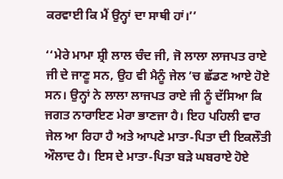ਕਰਵਾਈ ਕਿ ਮੈਂ ਉਨ੍ਹਾਂ ਦਾ ਸਾਥੀ ਹਾਂ।’’

‘‘ਮੇਰੇ ਮਾਮਾ ਸ਼੍ਰੀ ਲਾਲ ਚੰਦ ਜੀ, ਜੋ ਲਾਲਾ ਲਾਜਪਤ ਰਾਏ ਜੀ ਦੇ ਜਾਣੂ ਸਨ, ਉਹ ਵੀ ਮੈਨੂੰ ਜੇਲ ’ਚ ਛੱਡਣ ਆਏ ਹੋਏ ਸਨ। ਉਨ੍ਹਾਂ ਨੇ ਲਾਲਾ ਲਾਜਪਤ ਰਾਏ ਜੀ ਨੂੰ ਦੱਸਿਆ ਕਿ ਜਗਤ ਨਾਰਾਇਣ ਮੇਰਾ ਭਾਣਜਾ ਹੈ। ਇਹ ਪਹਿਲੀ ਵਾਰ ਜੇਲ ਆ ਰਿਹਾ ਹੈ ਅਤੇ ਆਪਣੇ ਮਾਤਾ-ਪਿਤਾ ਦੀ ਇਕਲੌਤੀ ਔਲਾਦ ਹੈ। ਇਸ ਦੇ ਮਾਤਾ-ਪਿਤਾ ਬੜੇ ਘਬਰਾਏ ਹੋਏ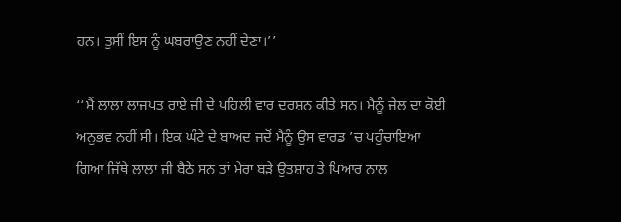ਹਨ। ਤੁਸੀਂ ਇਸ ਨੂੰ ਘਬਰਾਉਣ ਨਹੀਂ ਦੇਣਾ।’’

‘‘ਮੈਂ ਲਾਲਾ ਲਾਜਪਤ ਰਾਏ ਜੀ ਦੇ ਪਹਿਲੀ ਵਾਰ ਦਰਸ਼ਨ ਕੀਤੇ ਸਨ। ਮੈਨੂੰ ਜੇਲ ਦਾ ਕੋਈ ਅਨੁਭਵ ਨਹੀਂ ਸੀ। ਇਕ ਘੰਟੇ ਦੇ ਬਾਅਦ ਜਦੋਂ ਮੈਨੂੰ ਉਸ ਵਾਰਡ ’ਚ ਪਹੁੰਚਾਇਆ ਗਿਆ ਜਿੱਥੇ ਲਾਲਾ ਜੀ ਬੈਠੇ ਸਨ ਤਾਂ ਮੇਰਾ ਬੜੇ ਉਤਸ਼ਾਹ ਤੇ ਪਿਆਰ ਨਾਲ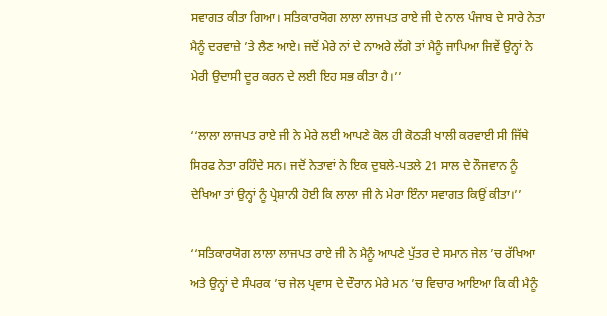ਸਵਾਗਤ ਕੀਤਾ ਗਿਆ। ਸਤਿਕਾਰਯੋਗ ਲਾਲਾ ਲਾਜਪਤ ਰਾਏ ਜੀ ਦੇ ਨਾਲ ਪੰਜਾਬ ਦੇ ਸਾਰੇ ਨੇਤਾ ਮੈਨੂੰ ਦਰਵਾਜ਼ੇ ’ਤੇ ਲੈਣ ਆਏ। ਜਦੋਂ ਮੇਰੇ ਨਾਂ ਦੇ ਨਾਅਰੇ ਲੱਗੇ ਤਾਂ ਮੈਨੂੰ ਜਾਪਿਆ ਜਿਵੇਂ ਉਨ੍ਹਾਂ ਨੇ ਮੇਰੀ ਉਦਾਸੀ ਦੂਰ ਕਰਨ ਦੇ ਲਈ ਇਹ ਸਭ ਕੀਤਾ ਹੈ।’’

‘‘ਲਾਲਾ ਲਾਜਪਤ ਰਾਏ ਜੀ ਨੇ ਮੇਰੇ ਲਈ ਆਪਣੇ ਕੋਲ ਹੀ ਕੋਠੜੀ ਖਾਲੀ ਕਰਵਾਈ ਸੀ ਜਿੱਥੇ ਸਿਰਫ ਨੇਤਾ ਰਹਿੰਦੇ ਸਨ। ਜਦੋਂ ਨੇਤਾਵਾਂ ਨੇ ਇਕ ਦੁਬਲੇ-ਪਤਲੇ 21 ਸਾਲ ਦੇ ਨੌਜਵਾਨ ਨੂੰ ਦੇਖਿਆ ਤਾਂ ਉਨ੍ਹਾਂ ਨੂੰ ਪ੍ਰੇਸ਼ਾਨੀ ਹੋਈ ਕਿ ਲਾਲਾ ਜੀ ਨੇ ਮੇਰਾ ਇੰਨਾ ਸਵਾਗਤ ਕਿਉਂ ਕੀਤਾ।’’

‘‘ਸਤਿਕਾਰਯੋਗ ਲਾਲਾ ਲਾਜਪਤ ਰਾਏ ਜੀ ਨੇ ਮੈਨੂੰ ਆਪਣੇ ਪੁੱਤਰ ਦੇ ਸਮਾਨ ਜੇਲ ’ਚ ਰੱਖਿਆ ਅਤੇ ਉਨ੍ਹਾਂ ਦੇ ਸੰਪਰਕ ’ਚ ਜੇਲ ਪ੍ਰਵਾਸ ਦੇ ਦੌਰਾਨ ਮੇਰੇ ਮਨ ’ਚ ਵਿਚਾਰ ਆਇਆ ਕਿ ਕੀ ਮੈਨੂੰ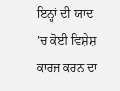ਇਨ੍ਹਾਂ ਦੀ ਯਾਦ ’ਚ ਕੋਈ ਵਿਸ਼ੇਸ਼ ਕਾਰਜ ਕਰਨ ਦਾ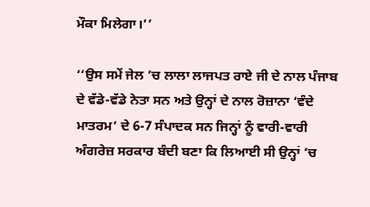ਮੌਕਾ ਮਿਲੇਗਾ।’’

‘‘ਉਸ ਸਮੇਂ ਜੇਲ ’ਚ ਲਾਲਾ ਲਾਜਪਤ ਰਾਏ ਜੀ ਦੇ ਨਾਲ ਪੰਜਾਬ ਦੇ ਵੱਡੇ-ਵੱਡੇ ਨੇਤਾ ਸਨ ਅਤੇ ਉਨ੍ਹਾਂ ਦੇ ਨਾਲ ਰੋਜ਼ਾਨਾ ‘ਵੰਦੇ ਮਾਤਰਮ’ ਦੇ 6-7 ਸੰਪਾਦਕ ਸਨ ਜਿਨ੍ਹਾਂ ਨੂੰ ਵਾਰੀ-ਵਾਰੀ ਅੰਗਰੇਜ਼ ਸਰਕਾਰ ਬੰਦੀ ਬਣਾ ਕਿ ਲਿਆਈ ਸੀ ਉਨ੍ਹਾਂ ’ਚ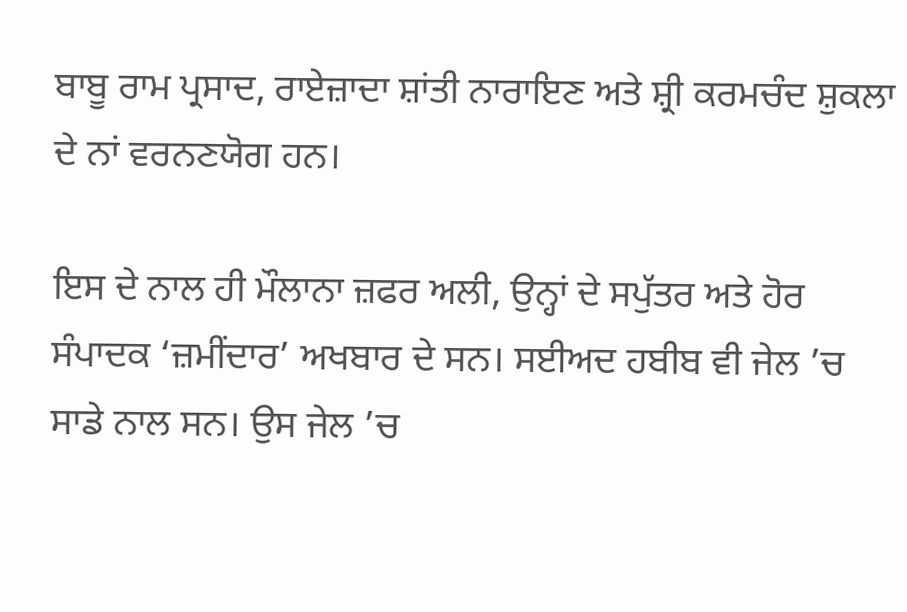ਬਾਬੂ ਰਾਮ ਪ੍ਰਸਾਦ, ਰਾਏਜ਼ਾਦਾ ਸ਼ਾਂਤੀ ਨਾਰਾਇਣ ਅਤੇ ਸ਼੍ਰੀ ਕਰਮਚੰਦ ਸ਼ੁਕਲਾ ਦੇ ਨਾਂ ਵਰਨਣਯੋਗ ਹਨ।

ਇਸ ਦੇ ਨਾਲ ਹੀ ਮੌਲਾਨਾ ਜ਼ਫਰ ਅਲੀ, ਉਨ੍ਹਾਂ ਦੇ ਸਪੁੱਤਰ ਅਤੇ ਹੋਰ ਸੰਪਾਦਕ ‘ਜ਼ਮੀਂਦਾਰ’ ਅਖਬਾਰ ਦੇ ਸਨ। ਸਈਅਦ ਹਬੀਬ ਵੀ ਜੇਲ ’ਚ ਸਾਡੇ ਨਾਲ ਸਨ। ਉਸ ਜੇਲ ’ਚ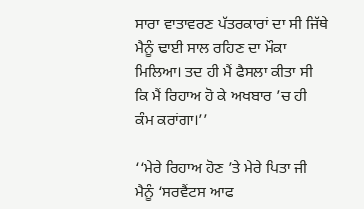ਸਾਰਾ ਵਾਤਾਵਰਣ ਪੱਤਰਕਾਰਾਂ ਦਾ ਸੀ ਜਿੱਥੇ ਮੈਨੂੰ ਢਾਈ ਸਾਲ ਰਹਿਣ ਦਾ ਮੌਕਾ ਮਿਲਿਆ। ਤਦ ਹੀ ਮੈਂ ਫੈਸਲਾ ਕੀਤਾ ਸੀ ਕਿ ਮੈਂ ਰਿਹਾਅ ਹੋ ਕੇ ਅਖਬਾਰ ’ਚ ਹੀ ਕੰਮ ਕਰਾਂਗਾ।’’

‘‘ਮੇਰੇ ਰਿਹਾਅ ਹੋਣ ’ਤੇ ਮੇਰੇ ਪਿਤਾ ਜੀ ਮੈਨੂੰ ‘ਸਰਵੈਂਟਸ ਆਫ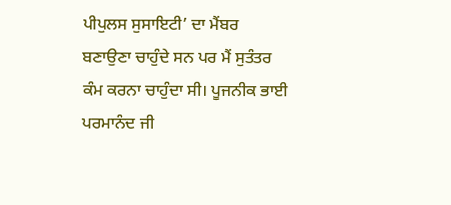ਪੀਪੁਲਸ ਸੁਸਾਇਟੀ’ ਦਾ ਮੈਂਬਰ ਬਣਾਉਣਾ ਚਾਹੁੰਦੇ ਸਨ ਪਰ ਮੈਂ ਸੁਤੰਤਰ ਕੰਮ ਕਰਨਾ ਚਾਹੁੰਦਾ ਸੀ। ਪੂਜਨੀਕ ਭਾਈ ਪਰਮਾਨੰਦ ਜੀ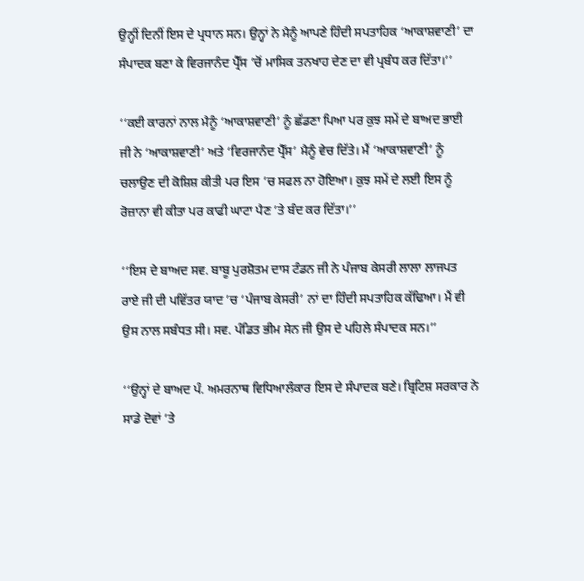ਉਨ੍ਹੀਂ ਦਿਨੀਂ ਇਸ ਦੇ ਪ੍ਰਧਾਨ ਸਨ। ਉਨ੍ਹਾਂ ਨੇ ਮੈਨੂੰ ਆਪਣੇ ਹਿੰਦੀ ਸਪਤਾਹਿਕ ‘ਆਕਾਸ਼ਵਾਣੀ’ ਦਾ ਸੰਪਾਦਕ ਬਣਾ ਕੇ ਵਿਰਜਾਨੰਦ ਪ੍ਰੈੱਸ ’ਚੋਂ ਮਾਸਿਕ ਤਨਖਾਹ ਦੇਣ ਦਾ ਵੀ ਪ੍ਰਬੰਧ ਕਰ ਦਿੱਤਾ।’’

‘‘ਕਈ ਕਾਰਨਾਂ ਨਾਲ ਮੈਨੂੰ ‘ਆਕਾਸ਼ਵਾਣੀ’ ਨੂੰ ਛੱਡਣਾ ਪਿਆ ਪਰ ਕੁਝ ਸਮੇਂ ਦੇ ਬਾਅਦ ਭਾਈ ਜੀ ਨੇ ‘ਆਕਾਸ਼ਵਾਣੀ’ ਅਤੇ ‘ਵਿਰਜਾਨੰਦ ਪ੍ਰੈੱਸ’ ਮੈਨੂੰ ਵੇਚ ਦਿੱਤੇ। ਮੈਂ ‘ਆਕਾਸ਼ਵਾਣੀ’ ਨੂੰ ਚਲਾਉਣ ਦੀ ਕੋਸ਼ਿਸ਼ ਕੀਤੀ ਪਰ ਇਸ ’ਚ ਸਫਲ ਨਾ ਹੋਇਆ। ਕੁਝ ਸਮੇਂ ਦੇ ਲਈ ਇਸ ਨੂੰ ਰੋਜ਼ਾਨਾ ਵੀ ਕੀਤਾ ਪਰ ਕਾਫੀ ਘਾਟਾ ਪੈਣ ’ਤੇ ਬੰਦ ਕਰ ਦਿੱਤਾ।’’

‘‘ਇਸ ਦੇ ਬਾਅਦ ਸਵ. ਬਾਬੂ ਪੁਰਸ਼ੋਤਮ ਦਾਸ ਟੰਡਨ ਜੀ ਨੇ ਪੰਜਾਬ ਕੇਸਰੀ ਲਾਲਾ ਲਾਜਪਤ ਰਾਏ ਜੀ ਦੀ ਪਵਿੱਤਰ ਯਾਦ ’ਚ ‘ਪੰਜਾਬ ਕੇਸਰੀ’ ਨਾਂ ਦਾ ਹਿੰਦੀ ਸਪਤਾਹਿਕ ਕੱਢਿਆ। ਮੈਂ ਵੀ ਉਸ ਨਾਲ ਸਬੰਧਤ ਸੀ। ਸਵ. ਪੰਡਿਤ ਭੀਮ ਸੇਨ ਜੀ ਉਸ ਦੇ ਪਹਿਲੇ ਸੰਪਾਦਕ ਸਨ।’’

‘‘ਉਨ੍ਹਾਂ ਦੇ ਬਾਅਦ ਪੰ. ਅਮਰਨਾਥ ਵਿਧਿਆਲੰਕਾਰ ਇਸ ਦੇ ਸੰਪਾਦਕ ਬਣੇ। ਬ੍ਰਿਟਿਸ਼ ਸਰਕਾਰ ਨੇ ਸਾਡੇ ਦੋਵਾਂ ’ਤੇ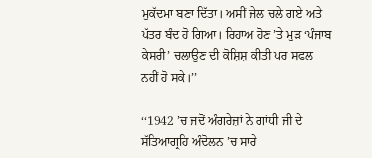ਮੁਕੱਦਮਾ ਬਣਾ ਦਿੱਤਾ। ਅਸੀਂ ਜੇਲ ਚਲੇ ਗਏ ਅਤੇ ਪੱਤਰ ਬੰਦ ਹੋ ਗਿਆ। ਰਿਹਾਅ ਹੋਣ ’ਤੇ ਮੁੜ ‘ਪੰਜਾਬ ਕੇਸਰੀ’ ਚਲਾਉਣ ਦੀ ਕੋਸ਼ਿਸ਼ ਕੀਤੀ ਪਰ ਸਫਲ ਨਹੀਂ ਹੋ ਸਕੇ।’’

‘‘1942 ’ਚ ਜਦੋਂ ਅੰਗਰੇਜ਼ਾਂ ਨੇ ਗਾਂਧੀ ਜੀ ਦੇ ਸੱਤਿਆਗ੍ਰਹਿ ਅੰਦੋਲਨ ’ਚ ਸਾਰੇ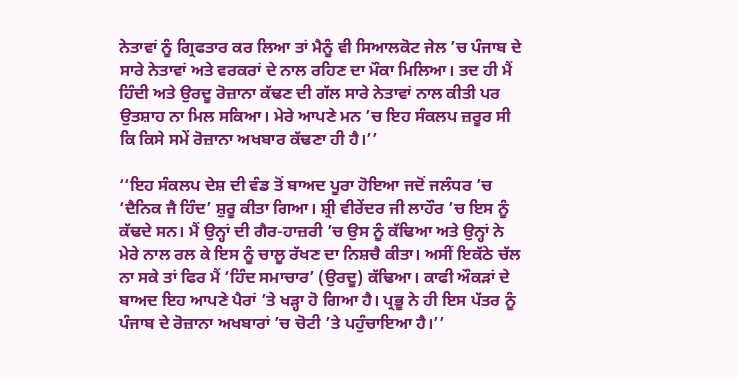ਨੇਤਾਵਾਂ ਨੂੰ ਗ੍ਰਿਫਤਾਰ ਕਰ ਲਿਆ ਤਾਂ ਮੈਨੂੰ ਵੀ ਸਿਆਲਕੋਟ ਜੇਲ ’ਚ ਪੰਜਾਬ ਦੇ ਸਾਰੇ ਨੇਤਾਵਾਂ ਅਤੇ ਵਰਕਰਾਂ ਦੇ ਨਾਲ ਰਹਿਣ ਦਾ ਮੌਕਾ ਮਿਲਿਆ। ਤਦ ਹੀ ਮੈਂ ਹਿੰਦੀ ਅਤੇ ਉਰਦੂ ਰੋਜ਼ਾਨਾ ਕੱਢਣ ਦੀ ਗੱਲ ਸਾਰੇ ਨੇਤਾਵਾਂ ਨਾਲ ਕੀਤੀ ਪਰ ਉਤਸ਼ਾਹ ਨਾ ਮਿਲ ਸਕਿਆ। ਮੇਰੇ ਆਪਣੇ ਮਨ ’ਚ ਇਹ ਸੰਕਲਪ ਜ਼ਰੂਰ ਸੀ ਕਿ ਕਿਸੇ ਸਮੇਂ ਰੋਜ਼ਾਨਾ ਅਖਬਾਰ ਕੱਢਣਾ ਹੀ ਹੈ।’’

‘‘ਇਹ ਸੰਕਲਪ ਦੇਸ਼ ਦੀ ਵੰਡ ਤੋਂ ਬਾਅਦ ਪੂਰਾ ਹੋਇਆ ਜਦੋਂ ਜਲੰਧਰ ’ਚ ‘ਦੈਨਿਕ ਜੈ ਹਿੰਦ’ ਸ਼ੁਰੂ ਕੀਤਾ ਗਿਆ। ਸ਼੍ਰੀ ਵੀਰੇਂਦਰ ਜੀ ਲਾਹੌਰ ’ਚ ਇਸ ਨੂੰ ਕੱਢਦੇ ਸਨ। ਮੈਂ ਉਨ੍ਹਾਂ ਦੀ ਗੈਰ-ਹਾਜ਼ਰੀ ’ਚ ਉਸ ਨੂੰ ਕੱਢਿਆ ਅਤੇ ਉਨ੍ਹਾਂ ਨੇ ਮੇਰੇ ਨਾਲ ਰਲ ਕੇ ਇਸ ਨੂੰ ਚਾਲੂ ਰੱਖਣ ਦਾ ਨਿਸ਼ਚੈ ਕੀਤਾ। ਅਸੀਂ ਇਕੱਠੇ ਚੱਲ ਨਾ ਸਕੇ ਤਾਂ ਫਿਰ ਮੈਂ ‘ਹਿੰਦ ਸਮਾਚਾਰ’ (ਉਰਦੂ) ਕੱਢਿਆ। ਕਾਫੀ ਔਕੜਾਂ ਦੇ ਬਾਅਦ ਇਹ ਆਪਣੇ ਪੈਰਾਂ ’ਤੇ ਖੜ੍ਹਾ ਹੋ ਗਿਆ ਹੈ। ਪ੍ਰਭੂ ਨੇ ਹੀ ਇਸ ਪੱਤਰ ਨੂੰ ਪੰਜਾਬ ਦੇ ਰੋਜ਼ਾਨਾ ਅਖਬਾਰਾਂ ’ਚ ਚੋਟੀ ’ਤੇ ਪਹੁੰਚਾਇਆ ਹੈ।’’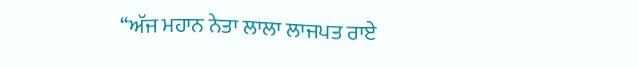‘‘ਅੱਜ ਮਹਾਨ ਨੇਤਾ ਲਾਲਾ ਲਾਜਪਤ ਰਾਏ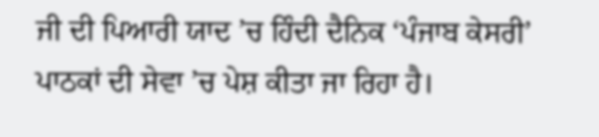ਜੀ ਦੀ ਪਿਆਰੀ ਯਾਦ ’ਚ ਹਿੰਦੀ ਦੈਨਿਕ ‘ਪੰਜਾਬ ਕੇਸਰੀ’ ਪਾਠਕਾਂ ਦੀ ਸੇਵਾ ’ਚ ਪੇਸ਼ ਕੀਤਾ ਜਾ ਰਿਹਾ ਹੈ।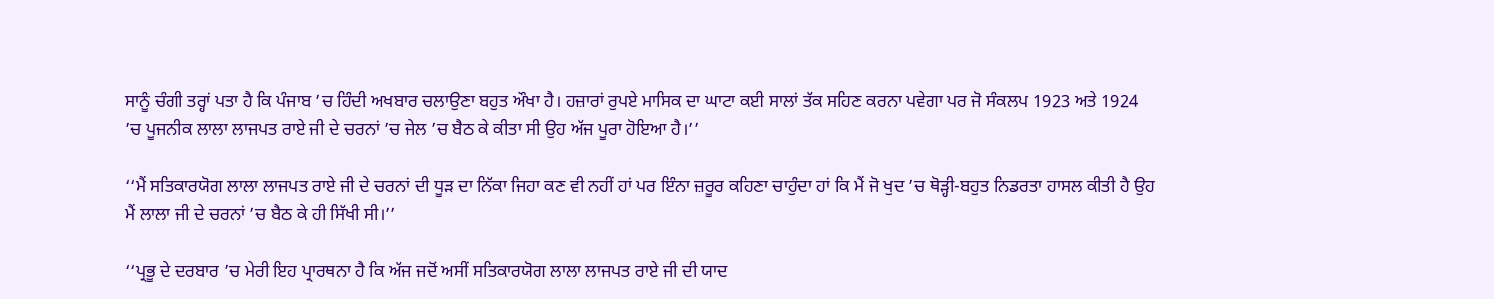ਸਾਨੂੰ ਚੰਗੀ ਤਰ੍ਹਾਂ ਪਤਾ ਹੈ ਕਿ ਪੰਜਾਬ ’ਚ ਹਿੰਦੀ ਅਖਬਾਰ ਚਲਾਉਣਾ ਬਹੁਤ ਔਖਾ ਹੈ। ਹਜ਼ਾਰਾਂ ਰੁਪਏ ਮਾਸਿਕ ਦਾ ਘਾਟਾ ਕਈ ਸਾਲਾਂ ਤੱਕ ਸਹਿਣ ਕਰਨਾ ਪਵੇਗਾ ਪਰ ਜੋ ਸੰਕਲਪ 1923 ਅਤੇ 1924 ’ਚ ਪੂਜਨੀਕ ਲਾਲਾ ਲਾਜਪਤ ਰਾਏ ਜੀ ਦੇ ਚਰਨਾਂ ’ਚ ਜੇਲ ’ਚ ਬੈਠ ਕੇ ਕੀਤਾ ਸੀ ਉਹ ਅੱਜ ਪੂਰਾ ਹੋਇਆ ਹੈ।’’

‘‘ਮੈਂ ਸਤਿਕਾਰਯੋਗ ਲਾਲਾ ਲਾਜਪਤ ਰਾਏ ਜੀ ਦੇ ਚਰਨਾਂ ਦੀ ਧੂੜ ਦਾ ਨਿੱਕਾ ਜਿਹਾ ਕਣ ਵੀ ਨਹੀਂ ਹਾਂ ਪਰ ਇੰਨਾ ਜ਼ਰੂਰ ਕਹਿਣਾ ਚਾਹੁੰਦਾ ਹਾਂ ਕਿ ਮੈਂ ਜੋ ਖੁਦ ’ਚ ਥੋੜ੍ਹੀ-ਬਹੁਤ ਨਿਡਰਤਾ ਹਾਸਲ ਕੀਤੀ ਹੈ ਉਹ ਮੈਂ ਲਾਲਾ ਜੀ ਦੇ ਚਰਨਾਂ ’ਚ ਬੈਠ ਕੇ ਹੀ ਸਿੱਖੀ ਸੀ।’’

‘‘ਪ੍ਰਭੂ ਦੇ ਦਰਬਾਰ ’ਚ ਮੇਰੀ ਇਹ ਪ੍ਰਾਰਥਨਾ ਹੈ ਕਿ ਅੱਜ ਜਦੋਂ ਅਸੀਂ ਸਤਿਕਾਰਯੋਗ ਲਾਲਾ ਲਾਜਪਤ ਰਾਏ ਜੀ ਦੀ ਯਾਦ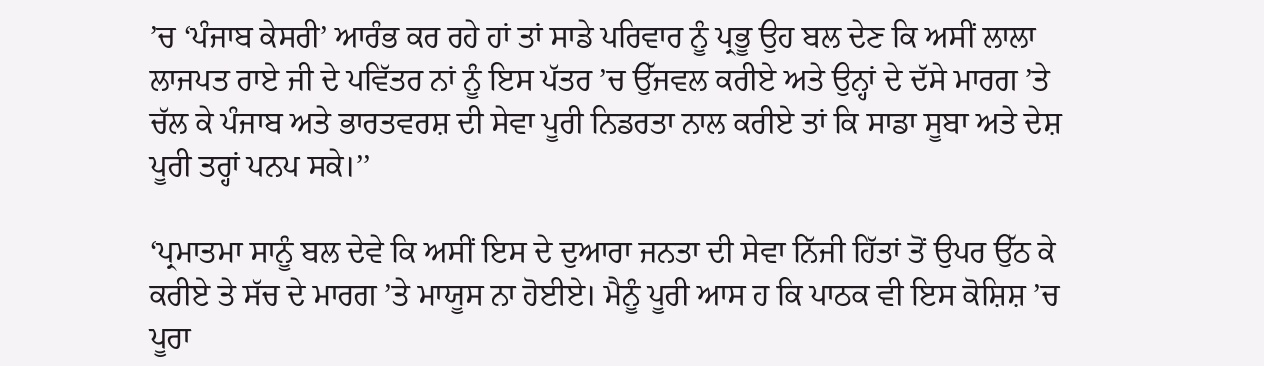’ਚ ‘ਪੰਜਾਬ ਕੇਸਰੀ’ ਆਰੰਭ ਕਰ ਰਹੇ ਹਾਂ ਤਾਂ ਸਾਡੇ ਪਰਿਵਾਰ ਨੂੰ ਪ੍ਰਭੂ ਉਹ ਬਲ ਦੇਣ ਕਿ ਅਸੀਂ ਲਾਲਾ ਲਾਜਪਤ ਰਾਏ ਜੀ ਦੇ ਪਵਿੱਤਰ ਨਾਂ ਨੂੰ ਇਸ ਪੱਤਰ ’ਚ ਉੱਜਵਲ ਕਰੀਏ ਅਤੇ ਉਨ੍ਹਾਂ ਦੇ ਦੱਸੇ ਮਾਰਗ ’ਤੇ ਚੱਲ ਕੇ ਪੰਜਾਬ ਅਤੇ ਭਾਰਤਵਰਸ਼ ਦੀ ਸੇਵਾ ਪੂਰੀ ਨਿਡਰਤਾ ਨਾਲ ਕਰੀਏ ਤਾਂ ਕਿ ਸਾਡਾ ਸੂਬਾ ਅਤੇ ਦੇਸ਼ ਪੂਰੀ ਤਰ੍ਹਾਂ ਪਨਪ ਸਕੇ।’’

‘ਪ੍ਰਮਾਤਮਾ ਸਾਨੂੰ ਬਲ ਦੇਵੇ ਕਿ ਅਸੀਂ ਇਸ ਦੇ ਦੁਆਰਾ ਜਨਤਾ ਦੀ ਸੇਵਾ ਨਿੱਜੀ ਹਿੱਤਾਂ ਤੋਂ ਉਪਰ ਉੱਠ ਕੇ ਕਰੀਏ ਤੇ ਸੱਚ ਦੇ ਮਾਰਗ ’ਤੇ ਮਾਯੂਸ ਨਾ ਹੋਈਏ। ਮੈਨੂੰ ਪੂਰੀ ਆਸ ਹ ਕਿ ਪਾਠਕ ਵੀ ਇਸ ਕੋਸ਼ਿਸ਼ ’ਚ ਪੂਰਾ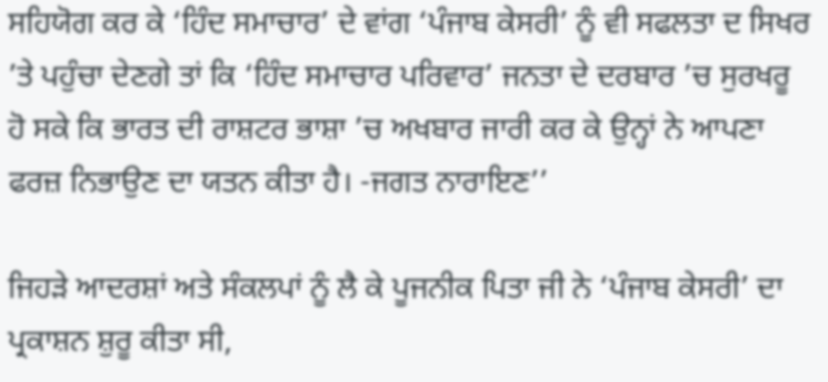ਸਹਿਯੋਗ ਕਰ ਕੇ ‘ਹਿੰਦ ਸਮਾਚਾਰ’ ਦੇ ਵਾਂਗ ‘ਪੰਜਾਬ ਕੇਸਰੀ’ ਨੂੰ ਵੀ ਸਫਲਤਾ ਦ ਸਿਖਰ ’ਤੇ ਪਹੁੰਚਾ ਦੇਣਗੇ ਤਾਂ ਕਿ ‘ਹਿੰਦ ਸਮਾਚਾਰ ਪਰਿਵਾਰ’ ਜਨਤਾ ਦੇ ਦਰਬਾਰ ’ਚ ਸੁਰਖਰੂ ਹੋ ਸਕੇ ਕਿ ਭਾਰਤ ਦੀ ਰਾਸ਼ਟਰ ਭਾਸ਼ਾ ’ਚ ਅਖਬਾਰ ਜਾਰੀ ਕਰ ਕੇ ਉਨ੍ਹਾਂ ਨੇ ਆਪਣਾ ਫਰਜ਼ ਨਿਭਾਉਣ ਦਾ ਯਤਨ ਕੀਤਾ ਹੈ। -ਜਗਤ ਨਾਰਾਇਣ’’

ਜਿਹੜੇ ਆਦਰਸ਼ਾਂ ਅਤੇ ਸੰਕਲਪਾਂ ਨੂੰ ਲੈ ਕੇ ਪੂਜਨੀਕ ਪਿਤਾ ਜੀ ਨੇ ‘ਪੰਜਾਬ ਕੇਸਰੀ’ ਦਾ ਪ੍ਰਕਾਸ਼ਨ ਸ਼ੁਰੂ ਕੀਤਾ ਸੀ,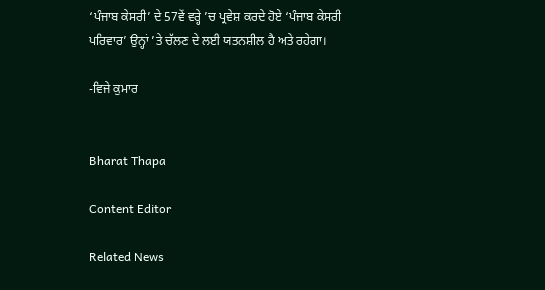‘ਪੰਜਾਬ ਕੇਸਰੀ’ ਦੇ 57ਵੇਂ ਵਰ੍ਹੇ ’ਚ ਪ੍ਰਵੇਸ਼ ਕਰਦੇ ਹੋਏ ‘ਪੰਜਾਬ ਕੇਸਰੀ ਪਰਿਵਾਰ’ ਉਨ੍ਹਾਂ ’ਤੇ ਚੱਲਣ ਦੇ ਲਈ ਯਤਨਸ਼ੀਲ ਹੈ ਅਤੇ ਰਹੇਗਾ।

-ਵਿਜੇ ਕੁਮਾਰ


Bharat Thapa

Content Editor

Related News